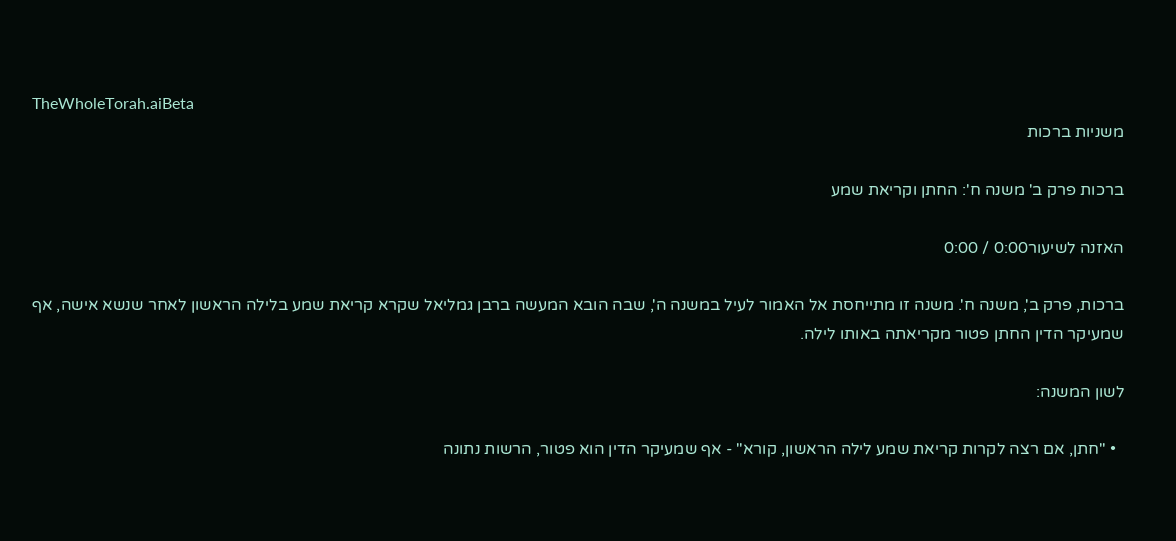TheWholeTorah.aiBeta
משניות ברכות

ברכות פרק ב' משנה ח': החתן וקריאת שמע

האזנה לשיעור0:00 / 0:00

ברכות, פרק ב', משנה ח'. משנה זו מתייחסת אל האמור לעיל במשנה ה', שבה הובא המעשה ברבן גמליאל שקרא קריאת שמע בלילה הראשון לאחר שנשא אישה, אף שמעיקר הדין החתן פטור מקריאתה באותו לילה.

לשון המשנה:

  • "חתן, אם רצה לקרות קריאת שמע לילה הראשון, קורא" - אף שמעיקר הדין הוא פטור, הרשות נתונה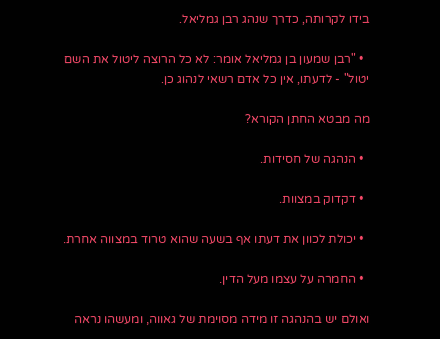בידו לקרותה, כדרך שנהג רבן גמליאל.

  • "רבן שמעון בן גמליאל אומר: לא כל הרוצה ליטול את השם יטול" - לדעתו, אין כל אדם רשאי לנהוג כן.

מה מבטא החתן הקורא?

  • הנהגה של חסידות.

  • דקדוק במצוות.

  • יכולת לכוון את דעתו אף בשעה שהוא טרוד במצווה אחרת.

  • החמרה על עצמו מעל הדין.

ואולם יש בהנהגה זו מידה מסוימת של גאווה, ומעשהו נראה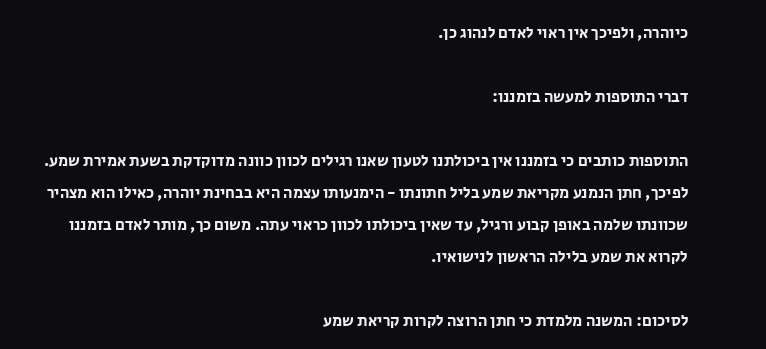כיוהרה, ולפיכך אין ראוי לאדם לנהוג כן.

דברי התוספות למעשה בזמננו:

התוספות כותבים כי בזמננו אין ביכולתנו לטעון שאנו רגילים לכוון כוונה מדוקדקת בשעת אמירת שמע. לפיכך, חתן הנמנע מקריאת שמע בליל חתונתו - הימנעותו עצמה היא בבחינת יוהרה, כאילו הוא מצהיר שכוונתו שלמה באופן קבוע ורגיל, עד שאין ביכולתו לכוון כראוי עתה. משום כך, מותר לאדם בזמננו לקרוא את שמע בלילה הראשון לנישואיו.

לסיכום: המשנה מלמדת כי חתן הרוצה לקרות קריאת שמע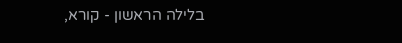בלילה הראשון - קורא,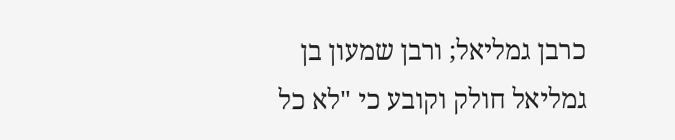כרבן גמליאל; ורבן שמעון בן גמליאל חולק וקובע כי "לא כל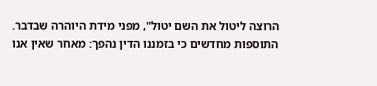הרוצה ליטול את השם יטול", מפני מידת היוהרה שבדבר. התוספות מחדשים כי בזמננו הדין נהפך: מאחר שאין אנו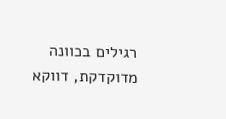רגילים בכוונה מדוקדקת, דווקא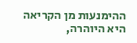ההימנעות מן הקריאה היא היוהרה,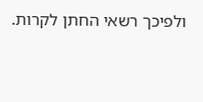ולפיכך רשאי החתן לקרות.